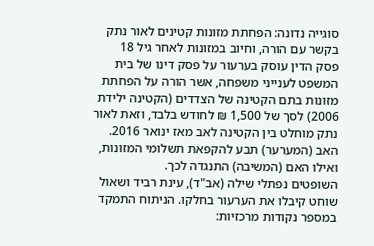סוגייה נדונה: הפחתת מזונות קטינים לאור נתק בקשר עם הורה, וחיוב במזונות לאחר גיל 18
פסק הדין עוסק בערעור על פסק דינו של בית המשפט לענייני משפחה, אשר הורה על הפחתת מזונות בתם הקטינה של הצדדים (הקטינה ילידת 2006) לסך של 1,500 ₪ לחודש בלבד, וזאת לאור נתק מוחלט בין הקטינה לאב מאז ינואר 2016. האב (המערער) תבע להקפאת תשלומי המזונות, ואילו האם (המשיבה) התנגדה לכך.
השופטים נפתלי שילה (אב"ד), עינת רביד ושאול שוחט קיבלו את הערעור בחלקו. הניתוח התמקד במספר נקודות מרכזיות: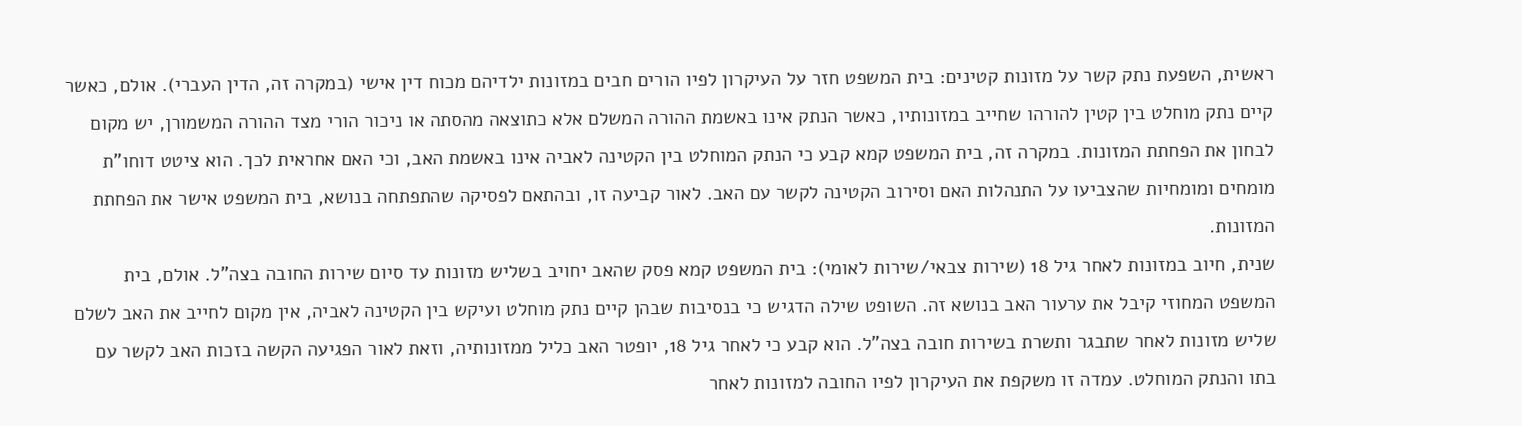ראשית, השפעת נתק קשר על מזונות קטינים: בית המשפט חזר על העיקרון לפיו הורים חבים במזונות ילדיהם מכוח דין אישי (במקרה זה, הדין העברי). אולם, כאשר קיים נתק מוחלט בין קטין להורהו שחייב במזונותיו, כאשר הנתק אינו באשמת ההורה המשלם אלא כתוצאה מהסתה או ניכור הורי מצד ההורה המשמורן, יש מקום לבחון את הפחתת המזונות. במקרה זה, בית המשפט קמא קבע כי הנתק המוחלט בין הקטינה לאביה אינו באשמת האב, וכי האם אחראית לכך. הוא ציטט דוחו"ת מומחים ומומחיות שהצביעו על התנהלות האם וסירוב הקטינה לקשר עם האב. לאור קביעה זו, ובהתאם לפסיקה שהתפתחה בנושא, בית המשפט אישר את הפחתת המזונות.
שנית, חיוב במזונות לאחר גיל 18 (שירות צבאי/שירות לאומי): בית המשפט קמא פסק שהאב יחויב בשליש מזונות עד סיום שירות החובה בצה"ל. אולם, בית המשפט המחוזי קיבל את ערעור האב בנושא זה. השופט שילה הדגיש כי בנסיבות שבהן קיים נתק מוחלט ועיקש בין הקטינה לאביה, אין מקום לחייב את האב לשלם שליש מזונות לאחר שתבגר ותשרת בשירות חובה בצה"ל. הוא קבע כי לאחר גיל 18, יופטר האב כליל ממזונותיה, וזאת לאור הפגיעה הקשה בזכות האב לקשר עם בתו והנתק המוחלט. עמדה זו משקפת את העיקרון לפיו החובה למזונות לאחר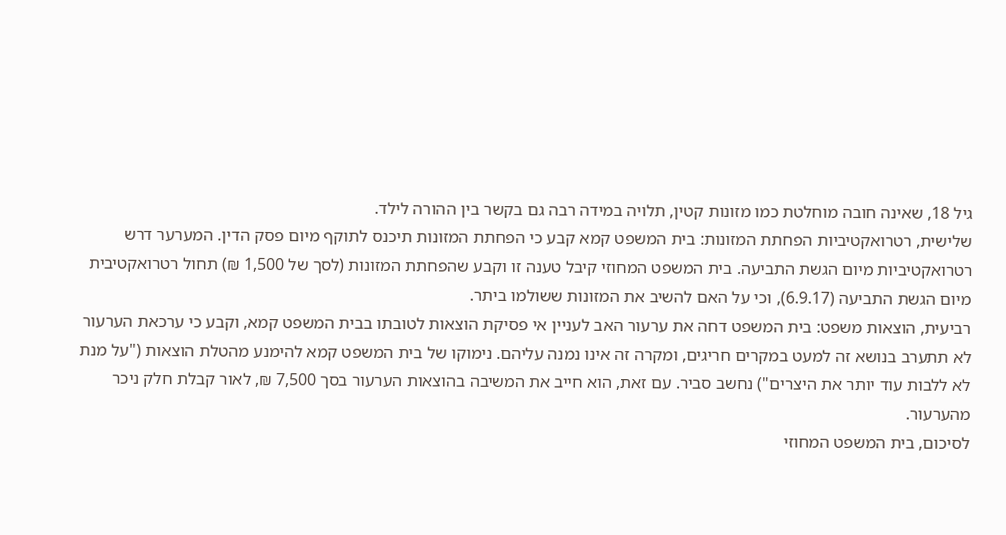גיל 18, שאינה חובה מוחלטת כמו מזונות קטין, תלויה במידה רבה גם בקשר בין ההורה לילד.
שלישית, רטרואקטיביות הפחתת המזונות: בית המשפט קמא קבע כי הפחתת המזונות תיכנס לתוקף מיום פסק הדין. המערער דרש רטרואקטיביות מיום הגשת התביעה. בית המשפט המחוזי קיבל טענה זו וקבע שהפחתת המזונות (לסך של 1,500 ₪) תחול רטרואקטיבית מיום הגשת התביעה (6.9.17), וכי על האם להשיב את המזונות ששולמו ביתר.
רביעית, הוצאות משפט: בית המשפט דחה את ערעור האב לעניין אי פסיקת הוצאות לטובתו בבית המשפט קמא, וקבע כי ערכאת הערעור לא תתערב בנושא זה למעט במקרים חריגים, ומקרה זה אינו נמנה עליהם. נימוקו של בית המשפט קמא להימנע מהטלת הוצאות ("על מנת לא ללבות עוד יותר את היצרים") נחשב סביר. עם זאת, הוא חייב את המשיבה בהוצאות הערעור בסך 7,500 ₪, לאור קבלת חלק ניכר מהערעור.
לסיכום, בית המשפט המחוזי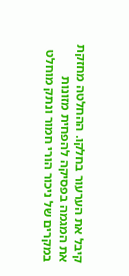קיבל את הערעור בחלקו. ההחלטה מחזקת את המגמה בפסיקה להפחית מזונות במקרים של ניכור הורי חמור ונתק מוחלט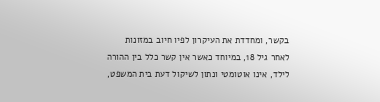בקשר, ומחדדת את העיקרון לפיו חיוב במזונות לאחר גיל 18, במיוחד כאשר אין קשר כלל בין ההורה לילד, אינו אוטומטי ונתון לשיקול דעת בית המשפט,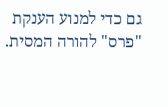גם כדי למנוע הענקת "פרס" להורה המסית.